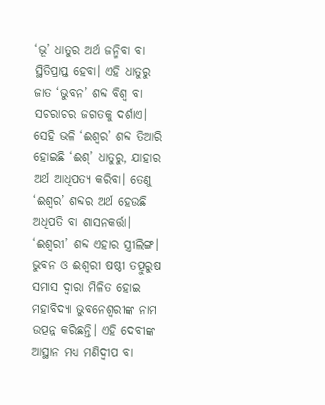‘ଭୂ’ ଧାତୁର ଅର୍ଥ ଜନ୍ମିବା ବା ସ୍ଥିତିପ୍ରାପ୍ତ ହେବା। ଏହି ଧାତୁରୁ ଜାତ ‘ଭୁବନ’ ଶବ୍ଦ ବିଶ୍ୱ ବା ସଚରାଚର ଜଗତକୁ ଦର୍ଶାଏ। ସେହି ଭଳି ‘ଈଶ୍ୱର’ ଶବ୍ଦ ତିଆରି ହୋଇଛି ‘ଈଶ୍’ ଧାତୁରୁ, ଯାହାର ଅର୍ଥ ଆଧିପତ୍ୟ କରିବା। ତେଣୁ ‘ଈଶ୍ୱର’ ଶବ୍ଦର ଅର୍ଥ ହେଉଛି ଅଧିପତି ବା ଶାସନକର୍ତ୍ତା। ‘ଈଶ୍ୱରୀ’ ଶବ୍ଦ ଏହାର ସ୍ତ୍ରୀଲିଙ୍ଗ। ଭୁବନ ଓ ଈଶ୍ୱରୀ ଷଷ୍ଠୀ ତତ୍ପୁରୁଷ ସମାସ ଦ୍ୱାରା ମିଳିତ ହୋଇ ମହାବିଦ୍ୟା ଭୁବନେଶ୍ୱରୀଙ୍କ ନାମ ଉତ୍ପନ୍ନ କରିଛନ୍ତି। ଏହି ଦେବୀଙ୍କ ଆସ୍ଥାନ ମଧ୍ୟ ମଣିଦ୍ୱୀପ ବା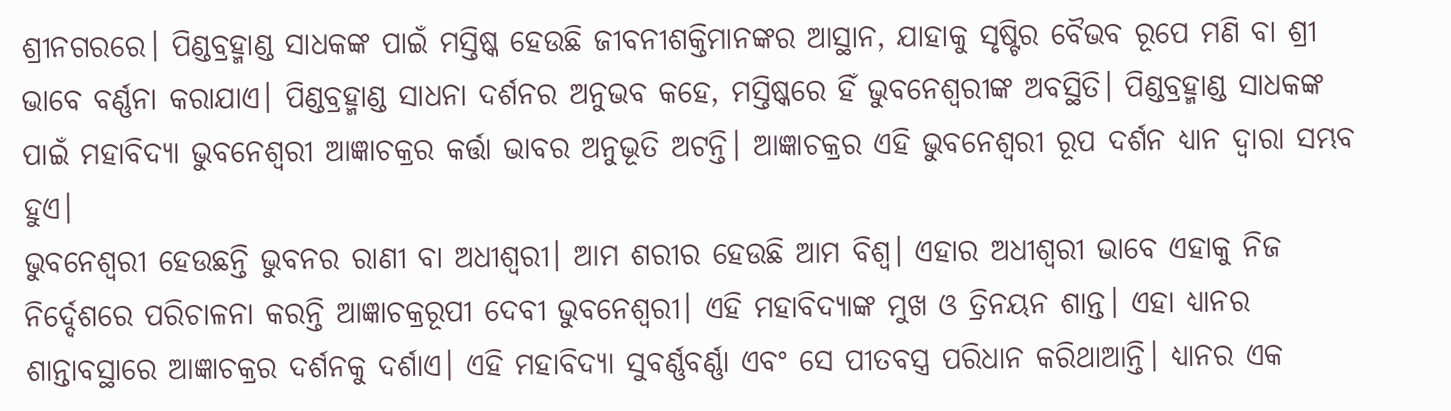ଶ୍ରୀନଗରରେ। ପିଣ୍ଡବ୍ରହ୍ମାଣ୍ଡ ସାଧକଙ୍କ ପାଇଁ ମସ୍ତିଷ୍କ ହେଉଛି ଜୀବନୀଶକ୍ତିମାନଙ୍କର ଆସ୍ଥାନ, ଯାହାକୁ ସୃଷ୍ଟିର ବୈଭବ ରୂପେ ମଣି ବା ଶ୍ରୀ ଭାବେ ବର୍ଣ୍ଣନା କରାଯାଏ। ପିଣ୍ଡବ୍ରହ୍ମାଣ୍ଡ ସାଧନା ଦର୍ଶନର ଅନୁଭବ କହେ, ମସ୍ତିଷ୍କରେ ହିଁ ଭୁବନେଶ୍ୱରୀଙ୍କ ଅବସ୍ଥିତି। ପିଣ୍ଡବ୍ରହ୍ମାଣ୍ଡ ସାଧକଙ୍କ ପାଇଁ ମହାବିଦ୍ୟା ଭୁବନେଶ୍ୱରୀ ଆଜ୍ଞାଚକ୍ରର କର୍ତ୍ତା ଭାବର ଅନୁଭୂତି ଅଟନ୍ତି। ଆଜ୍ଞାଚକ୍ରର ଏହି ଭୁବନେଶ୍ୱରୀ ରୂପ ଦର୍ଶନ ଧ୍ୟାନ ଦ୍ୱାରା ସମ୍ଭବ ହୁଏ।
ଭୁବନେଶ୍ୱରୀ ହେଉଛନ୍ତି ଭୁବନର ରାଣୀ ବା ଅଧୀଶ୍ୱରୀ। ଆମ ଶରୀର ହେଉଛି ଆମ ବିଶ୍ୱ। ଏହାର ଅଧୀଶ୍ୱରୀ ଭାବେ ଏହାକୁ ନିଜ ନିର୍ଦ୍ଦେଶରେ ପରିଚାଳନା କରନ୍ତି ଆଜ୍ଞାଚକ୍ରରୂପୀ ଦେବୀ ଭୁବନେଶ୍ୱରୀ। ଏହି ମହାବିଦ୍ୟାଙ୍କ ମୁଖ ଓ ତ୍ରିନୟନ ଶାନ୍ତ। ଏହା ଧ୍ୟାନର ଶାନ୍ତାବସ୍ଥାରେ ଆଜ୍ଞାଚକ୍ରର ଦର୍ଶନକୁ ଦର୍ଶାଏ। ଏହି ମହାବିଦ୍ୟା ସୁବର୍ଣ୍ଣବର୍ଣ୍ଣା ଏବଂ ସେ ପୀତବସ୍ତ୍ର ପରିଧାନ କରିଥାଆନ୍ତି। ଧ୍ୟାନର ଏକ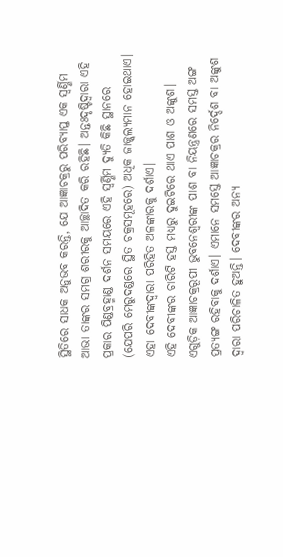ସ୍ଥିତିରେ ସାଧକ ଅନୁଭବ କରନ୍ତି, ଯେ ଆଜ୍ଞାଚକ୍ରରୁ ପରିବ୍ୟାପ୍ତ ଏକ ସ୍ୱର୍ଣ୍ଣିମ ଆଭା ତାଙ୍କର ସମଗ୍ର ଶରୀରକୁ ଆଚ୍ଛାଦିତ କରି ରହିଛି। ଅନ୍ତଃଦୃଷ୍ଟିଦ୍ୱାରା ଏହି ପ୍ରକାର ପିଣ୍ଡବ୍ରହ୍ମାଣ୍ଡ ଦର୍ଶନ ସମୟରେ ଏହି ସ୍ୱର୍ଣ୍ଣିମ ଦ୍ୟୁତି କିଛି ସ୍ଥାନରେ (ଯେପରି ମେରୁଦଣ୍ଡରେ ସ୍ଥିତ ଚକ୍ରସମୂହରେ) ଅଧିକ ଜାଜ୍ଜ୍ୱଲ୍ୟମାନ ହୋଇଥାଏ। ଏହା ଦେବୀଙ୍କଦ୍ୱାରା ପରିହିତ ଅଳଙ୍କାରକୁ ଦର୍ଶାଏ।
ଏହି ଦେବୀଙ୍କର ଚାରିଟି ହସ୍ତ ମଧ୍ୟରୁ ଦୁଇଟିରେ ଥାଏ ପାଶ ଓ ଅଙ୍କୁଶ। ଏଗୁଡ଼ିକ ଆଜ୍ଞାଚକ୍ରରୂପୀ ଭୁବନେଶ୍ୱରୀଙ୍କ ପାଶ ବା ନିୟନ୍ତ୍ରଣରେ ସମସ୍ତ ଅଙ୍ଗ ପ୍ରତ୍ୟଙ୍ଗ ରହିବାକୁ ଦର୍ଶାଏ। ଏମାନେ ସମସ୍ତେ ଆଜ୍ଞାଚକ୍ରର ନିର୍ଦ୍ଦେଶ ବା ଅଙ୍କୁଶ ଦ୍ୱାରା ପରିଚାଳିତ ହୁଅନ୍ତି। ଦେବୀଙ୍କର ଅନ୍ୟ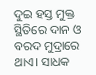ଦୁଇ ହସ୍ତ ମୁକ୍ତ ସ୍ଥିତିରେ ଦାନ ଓ ବରଦ ମୁଦ୍ରାରେ ଥାଏ। ସାଧକ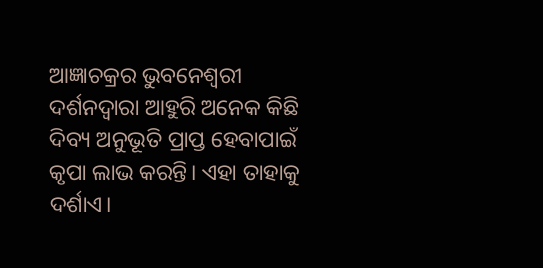ଆଜ୍ଞାଚକ୍ରର ଭୁବନେଶ୍ୱରୀ ଦର୍ଶନଦ୍ୱାରା ଆହୁରି ଅନେକ କିଛି ଦିବ୍ୟ ଅନୁଭୂତି ପ୍ରାପ୍ତ ହେବାପାଇଁ କୃପା ଲାଭ କରନ୍ତି। ଏହା ତାହାକୁ ଦର୍ଶାଏ।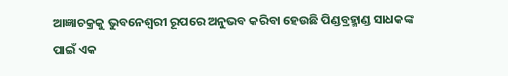ଆଜ୍ଞାଚକ୍ରକୁ ଭୁବନେଶ୍ୱରୀ ରୂପରେ ଅନୁଭବ କରିବା ହେଉଛି ପିଣ୍ଡବ୍ରହ୍ମାଣ୍ଡ ସାଧକଙ୍କ ପାଇଁ ଏକ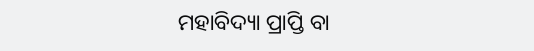ମହାବିଦ୍ୟା ପ୍ରାପ୍ତି ବା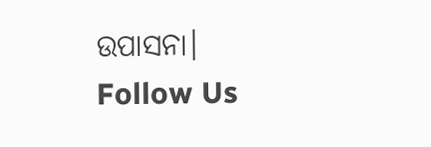ଉପାସନା।
Follow Us